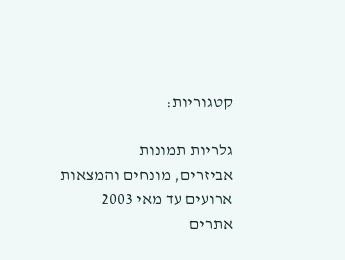קטגוריות:

גלריות תמונות
אביזרים, מונחים והמצאות
ארועים עד מאי 2003
אתרים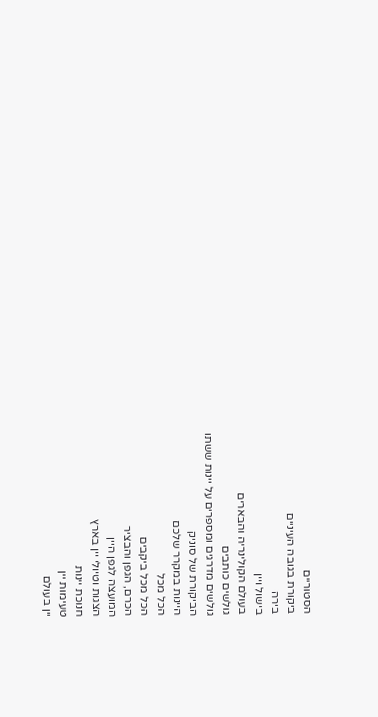הסטוריים
ביקורת בגובה העיניים
בירה
בישול ויין
בעולם הקולינריה והבארים
גולשים כותבים
גולשים מדרגים ומספרים על יינות ששתו
הביקורת של סוניק
היינות במקרר שלכם
הכל מכל
הכל מכל ביקבים
הכרם, הגפן והבציר
המועצה לגפן היין
הצגות וטיולי יין בארץ
חנוכת יינות
טעימות יין
יין בעולם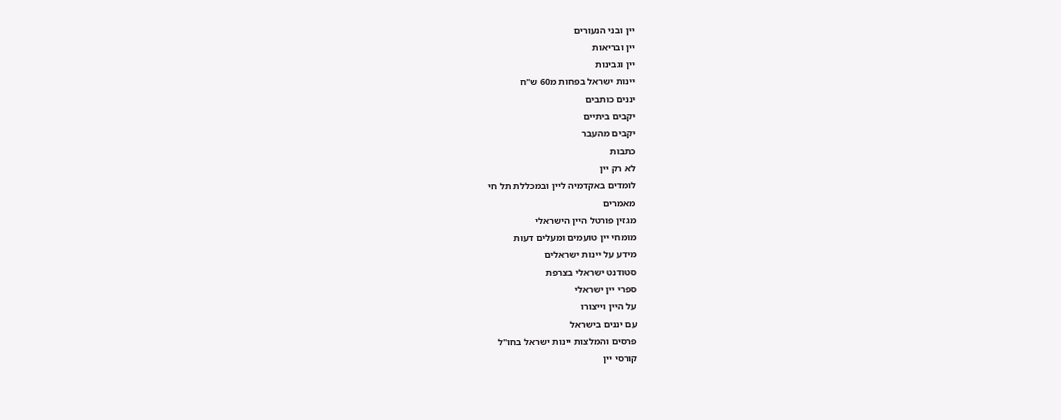יין ובני הנעורים
יין ובריאות
יין וגבינות
יינות ישראל בפחות מ60 ש"ח
יננים כותבים
יקבים ביתיים
יקבים מהעבר
כתבות
לא רק יין
לומדים באקדמיה ליין ובמכללת תל חי
מאמרים
מגזין פורטל היין הישראלי
מומחי יין טועמים ומעלים דעות
מידע על יינות ישראלים
סטודנט ישראלי בצרפת
ספרי יין ישראלי
על היין וייצורו
עם יננים בישראל
פרסים והמלצות יינות ישראל בחו"ל
קורסי יין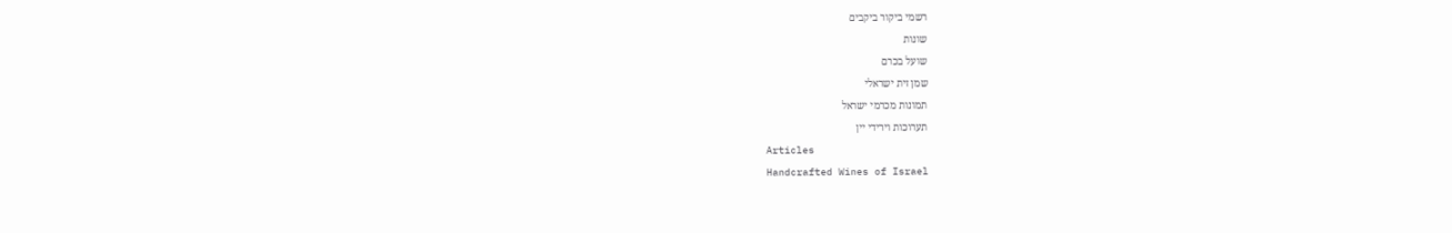רשמי ביקור ביקבים
שונות
שועל בכרם
שמן זית ישראלי
תמונות מכרמי ישראל
תערוכות וירידי יין
Articles
Handcrafted Wines of Israel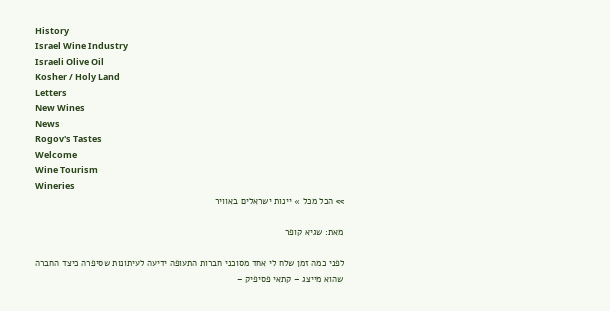History
Israel Wine Industry
Israeli Olive Oil
Kosher / Holy Land
Letters
New Wines
News
Rogov's Tastes
Welcome
Wine Tourism
Wineries
>> הכל מכל » יינות ישראלים באוויר

מאת: שגיא קופר

לפני כמה זמן שלח לי אחד מסוכני חברות התעופה ידיעה לעיתונות שסיפרה כיצד החברה שהוא מייצג – קתאי פסיפיק –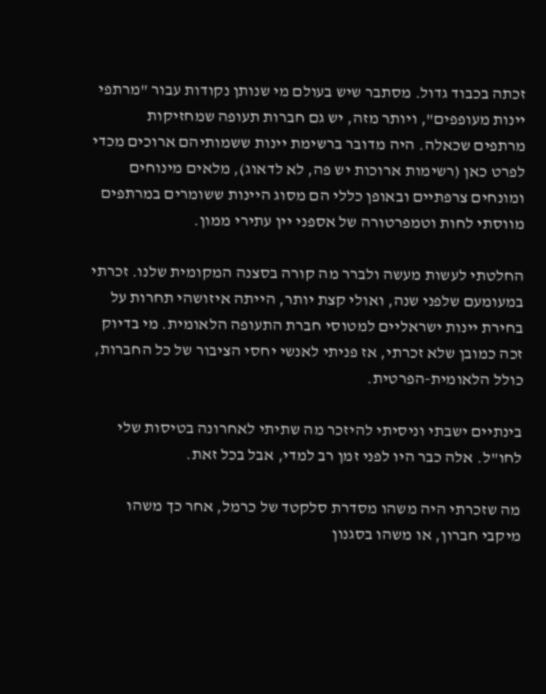זכתה בכבוד גדול. מסתבר שיש בעולם מי שנותן נקודות עבור "מרתפי יינות מעופפים", ויותר מזה, יש גם חברות תעופה שמחזיקות מרתפים שכאלה. היה מדובר ברשימת יינות ששמותיהם ארוכים מכדי לפרט כאן (רשימות ארוכות יש פה, לא לדאוג), מלאים מינוחים ומונחים צרפתיים ובאופן כללי הם מסוג היינות ששומרים במרתפים מווסתי לחות וטמפרטורה של אספני יין עתירי ממון.

החלטתי לעשות מעשה ולברר מה קורה בסצנה המקומית שלנו. זכרתי במעומעם שלפני שנה, ואולי קצת יותר, הייתה איזושהי תחרות על בחירת יינות ישראליים למטוסי חברת התעופה הלאומית. מי בדיוק זכה כמובן שלא זכרתי, אז פניתי לאנשי יחסי הציבור של כל החברות, כולל הלאומית-הפרטית.

בינתיים ישבתי וניסיתי להיזכר מה שתיתי לאחרונה בטיסות שלי לחו"ל. אלה כבר היו לפני זמן רב למדי, אבל בכל זאת.

מה שזכרתי היה משהו מסדרת סלקטד של כרמל, אחר כך משהו מיקבי חברון, או משהו בסגנון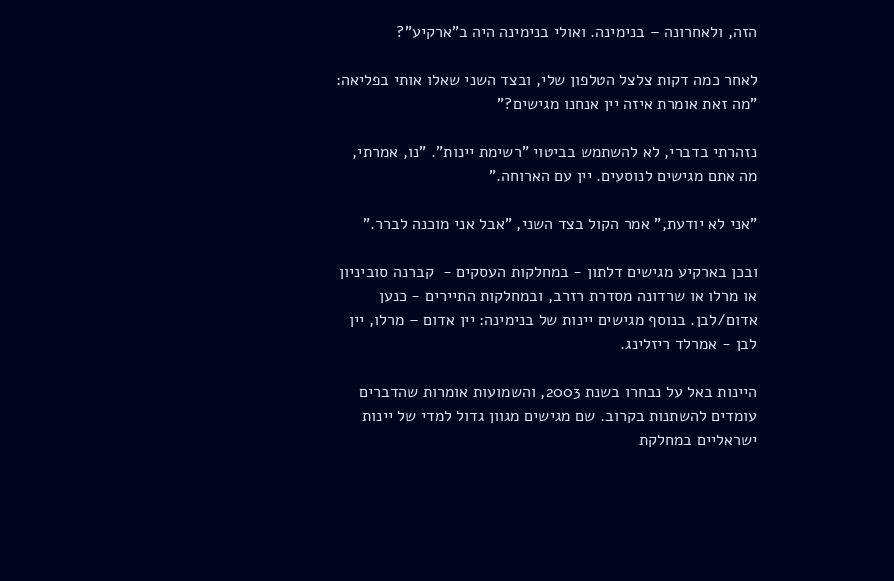הזה, ולאחרונה – בנימינה. ואולי בנימינה היה ב"ארקיע"?

לאחר כמה דקות צלצל הטלפון שלי, ובצד השני שאלו אותי בפליאה: "מה זאת אומרת איזה יין אנחנו מגישים?"

נזהרתי בדברי, לא להשתמש בביטוי "רשימת יינות". "נו, אמרתי, מה אתם מגישים לנוסעים. יין עם הארוחה."

"אני לא יודעת," אמר הקול בצד השני, "אבל אני מוכנה לברר."

ובכן בארקיע מגישים דלתון - במחלקות העסקים -  קברנה סוביניון או מרלו או שרדונה מסדרת רזרב, ובמחלקות התיירים - כנען אדום/לבן. בנוסף מגישים יינות של בנימינה: יין אדום – מרלו, יין לבן - אמרלד ריזלינג.

היינות באל על נבחרו בשנת 2003, והשמועות אומרות שהדברים עומדים להשתנות בקרוב. שם מגישים מגוון גדול למדי של יינות ישראליים במחלקת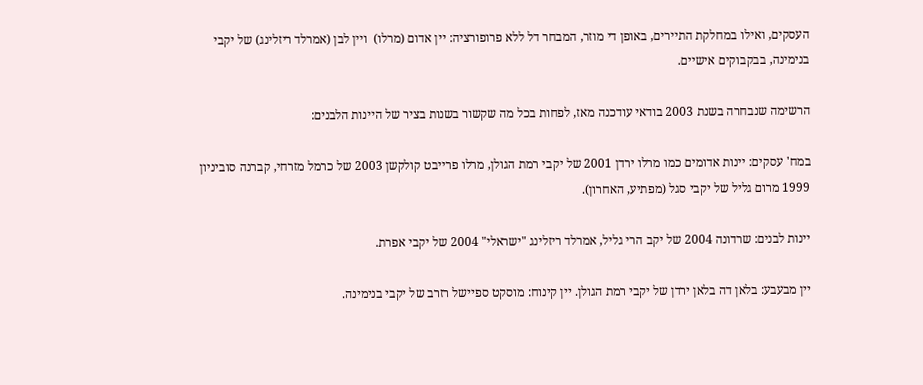העסקים, ואילו במחלקת התיירים, באופן די מוזר, המבחר דל ללא פרופורציה: יין אדום (מרלו)  ויין לבן (אמרלד ריזלינג) של יקבי בנימינה, בבקבוקים אישיים.

הרשימה שנבחרה בשנת 2003 בודאי עודכנה מאז, לפחות בכל מה שקשור בשנות בציר של היינות הלבנים:

במח' עסקים: יינות אדומים כמו מרלו ירדן 2001 של יקבי רמת הגולן, מרלו פרייבט קולקשן 2003 של כרמל מזרחי, קברנה סוביניון 1999 מרום גליל של יקבי סגל (מפתיע, האחרון).

יינות לבנים: שרדונה 2004 של יקב הרי גליל, אמרלד ריזלינג "ישראלי" 2004 של יקבי אפרת.

יין מבעבע: בלאן דה בלאן ירדן של יקבי רמת הגולן. יין קינוח: מוסקט ספיישל רזרב של יקבי בנימינה.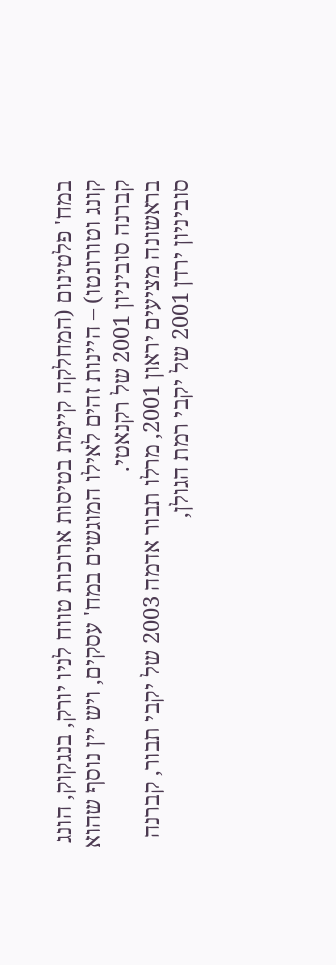במח' פלטינום (המחלקה קיימת בטיסות ארוכות טווח לניו יורק, בנגקוק, הונג קונג וטורונטו) – היינות זהים לאילו המוגשים במח' עסקים, ויש יין נוסף שהוא קברנה סוביניון 2001 של רקנאטי.
בראשונה מציעים יראון 2001, מרלו תבור אדמה 2003 של יקבי תבור, קברנה סוביניון ירדן 2001 של יקבי רמת הגולן,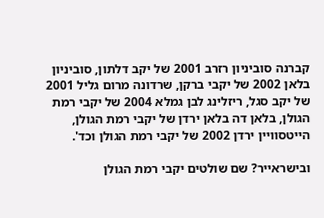קברנה סוביניון רזרב 2001 של יקב דלתון, סוביניון בלאן 2002 של יקבי ברקן, שרדונה מרום גליל 2001 של יקב סגל, ריזלינג לבן גמלא 2004 של יקבי רמת הגולן, בלאן דה בלאן ירדן של יקבי רמת הגולן, הייטסוויין ירדן 2002 של יקבי רמת הגולן וכד'.

ובישראייר? שם שולטים יקבי רמת הגולן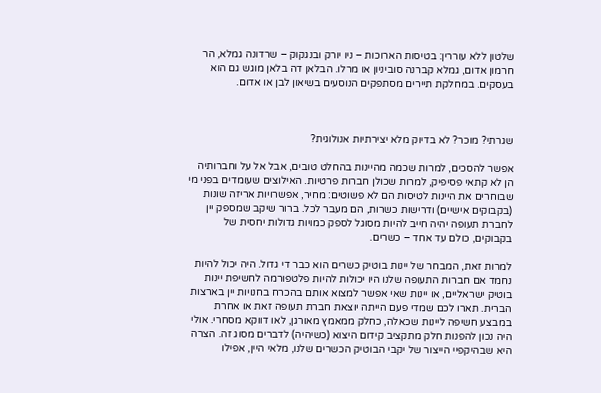שלטון ללא עוררין: בטיסות הארוכות – ניו יורק ובנגקוק – שרדונה גמלא, הר חרמון אדום, גמלא קברנה סוביניון או מרלו. הבלאן דה בלאן מוגש גם הוא בעסקים. במחלקת תיירים מסתפקים הנוסעים בשיאון לבן או אדום.



שגרתי? מוכר? לא בדיוק מלא יצירתיות אנולוגית?

אפשר להסכים, למרות שכמה מהיינות בהחלט טובים, אבל אל על וחברותיה הן לא קתאי פסיפיק, למרות שכולן חברות פרטיות. האילוצים שעומדים בפני מי שבוחרים את היינות לטיסות הם לא פשוטים: מחיר, אפשרויות אריזה שונות (בקבוקים אישיים) ודרישות כשרות, הם מעבר לכל. ברור שיקב שמספק יין לחברת תעופה יהיה חייב להיות מסוגל לספק כמויות גדולות יחסית של בקבוקים, כולם עד אחד – כשרים.

למרות זאת, המבחר של יינות בוטיק כשרים הוא כבר די גדול. היה יכול להיות נחמד אם חברות התעופה שלנו היו יכולות להיות פלטפורמה לחשיפת יינות בוטיק ישראליים, או יינות שאי אפשר למצוא אותם בהכרח בחנויות יין בארצות הברית. תארו לכם שמדי פעם הייתה יוצאת חברת תעופה זאת או אחרת במבצע חשיפה ליינות שכאלה, כחלק ממאמץ מאורגן, לאו דווקא מסחרי. אולי היה נכון להפנות חלק מתקציב קידום היצוא (כשיהיה) לדברים מסוג זה. הצרה היא שבהיקפיי הייצור של יקבי הבוטיק הכשרים שלנו, מלאי היין, אפילו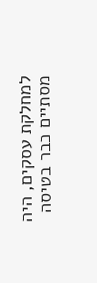למחלקת עסקים, היה מסתיים כבר בטיסה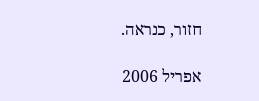חזור, כנראה.

אפריל 2006